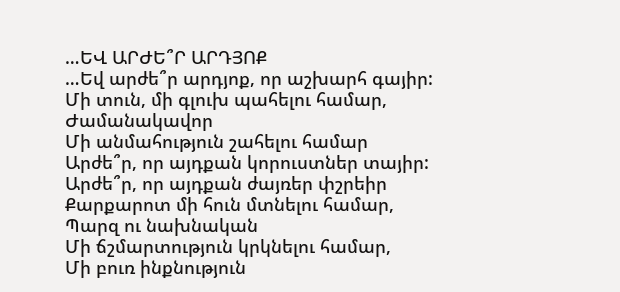…ԵՎ ԱՐԺԵ՞Ր ԱՐԴՅՈՔ
…Եվ արժե՞ր արդյոք, որ աշխարհ գայիր:
Մի տուն, մի գլուխ պահելու համար,
Ժամանակավոր
Մի անմահություն շահելու համար
Արժե՞ր, որ այդքան կորուստներ տայիր:
Արժե՞ր, որ այդքան ժայռեր փշրեիր
Քարքարոտ մի հուն մտնելու համար,
Պարզ ու նախնական
Մի ճշմարտություն կրկնելու համար,
Մի բուռ ինքնություն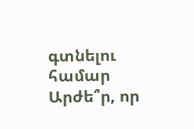գտնելու համար
Արժե՞ր, որ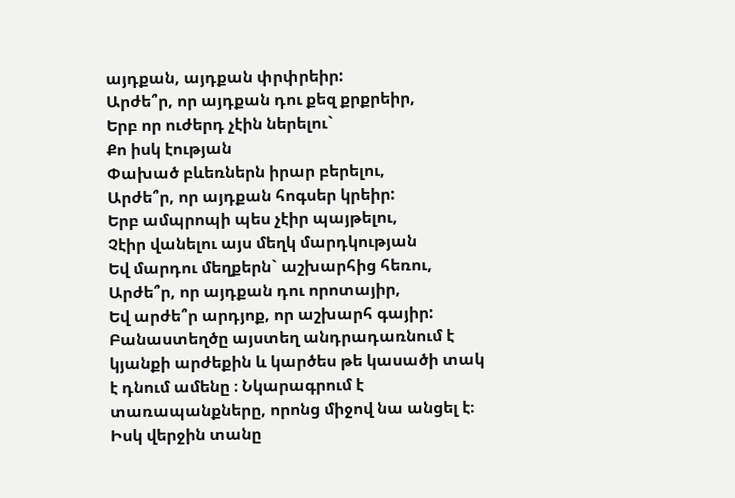այդքան, այդքան փրփրեիր:
Արժե՞ր, որ այդքան դու քեզ քրքրեիր,
Երբ որ ուժերդ չէին ներելու`
Քո իսկ էության
Փախած բևեռներն իրար բերելու,
Արժե՞ր, որ այդքան հոգսեր կրեիր:
Երբ ամպրոպի պես չէիր պայթելու,
Չէիր վանելու այս մեղկ մարդկության
Եվ մարդու մեղքերն` աշխարհից հեռու,
Արժե՞ր, որ այդքան դու որոտայիր,
Եվ արժե՞ր արդյոք, որ աշխարհ գայիր:
Բանաստեղծը այստեղ անդրադառնում է կյանքի արժեքին և կարծես թե կասածի տակ է դնում ամենը ։ Նկարագրում է տառապանքները, որոնց միջով նա անցել է։ Իսկ վերջին տանը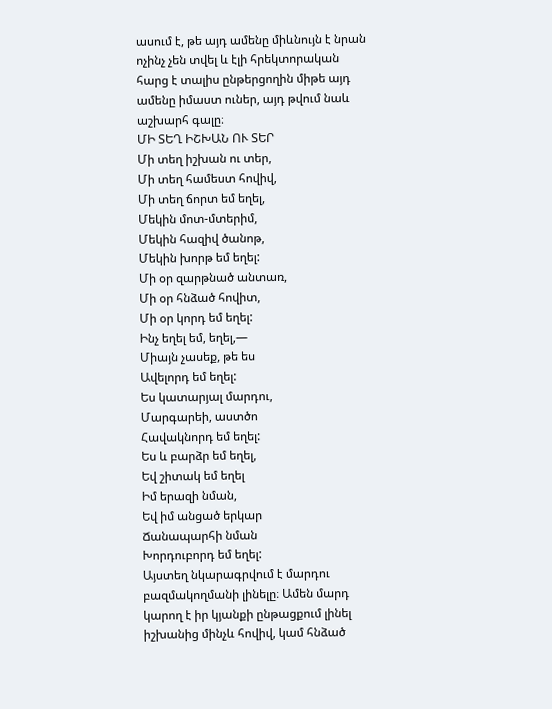ասում է, թե այդ ամենը միևնույն է նրան ոչինչ չեն տվել և էլի հրեկտորական հարց է տալիս ընթերցողին միթե այդ ամենը իմաստ ուներ, այդ թվում նաև աշխարհ գալը։
ՄԻ ՏԵՂ ԻՇԽԱՆ ՈՒ ՏԵՐ
Մի տեղ իշխան ու տեր,
Մի տեղ համեստ հովիվ,
Մի տեղ ճորտ եմ եղել,
Մեկին մոտ-մտերիմ,
Մեկին հազիվ ծանոթ,
Մեկին խորթ եմ եղել:
Մի օր զարթնած անտառ,
Մի օր հնձած հովիտ,
Մի օր կորդ եմ եղել:
Ինչ եղել եմ, եղել,—
Միայն չասեք, թե ես
Ավելորդ եմ եղել:
Ես կատարյալ մարդու,
Մարգարեի, աստծո
Հավակնորդ եմ եղել:
Ես և բարձր եմ եղել,
Եվ շիտակ եմ եղել
Իմ երազի նման,
Եվ իմ անցած երկար
Ճանապարհի նման
Խորդուբորդ եմ եղել:
Այստեղ նկարագրվում է մարդու բազմակողմանի լինելը։ Ամեն մարդ կարող է իր կյանքի ընթացքում լինել իշխանից մինչև հովիվ, կամ հնձած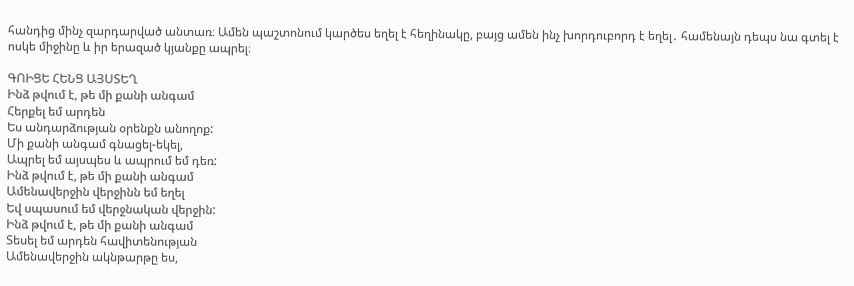հանդից մինչ զարդարված անտառ։ Ամեն պաշտոնում կարծես եղել է հեղինակը, բայց ամեն ինչ խորդուբորդ է եղել․ համենայն դեպս նա գտել է ոսկե միջինը և իր երազած կյանքը ապրել։

ԳՈԻՑԵ ՀԵՆՑ ԱՅՍՏԵՂ
Ինձ թվում է, թե մի քանի անգամ
Հերքել եմ արդեն
Ես անդարձության օրենքն անողոք:
Մի քանի անգամ գնացել-եկել,
Ապրել եմ այսպես և ապրում եմ դեռ:
Ինձ թվում է, թե մի քանի անգամ
Ամենավերջին վերջինն եմ եղել
Եվ սպասում եմ վերջնական վերջին:
Ինձ թվում է, թե մի քանի անգամ
Տեսել եմ արդեն հավիտենության
Ամենավերջին ակնթարթը ես,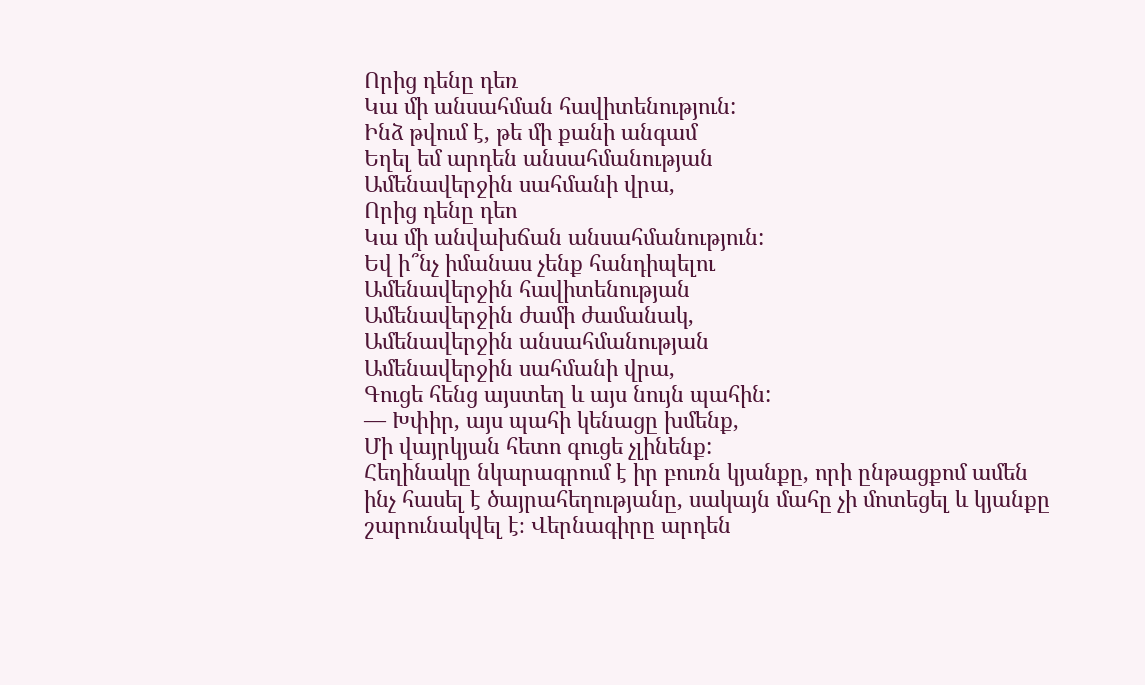Որից դենը դեռ
Կա մի անսահման հավիտենություն:
Ինձ թվում է, թե մի քանի անգամ
Եղել եմ արդեն անսահմանության
Ամենավերջին սահմանի վրա,
Որից դենը դեո
Կա մի անվախճան անսահմանություն:
Եվ ի՞նչ իմանաս չենք հանդիպելու
Ամենավերջին հավիտենության
Ամենավերջին ժամի ժամանակ,
Ամենավերջին անսահմանության
Ամենավերջին սահմանի վրա,
Գուցե հենց այստեղ և այս նույն պահին:
— Խփիր, այս պահի կենացը խմենք,
Մի վայրկյան հետո գուցե չլինենք:
Հեղինակը նկարագրում է իր բուռն կյանքը, որի ընթացքոմ ամեն ինչ հասել է ծայրահեղությանը, սակայն մահը չի մոտեցել և կյանքը շարունակվել է։ Վերնագիրը արդեն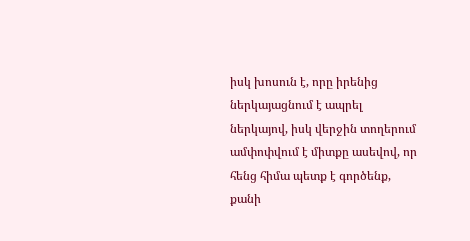իսկ խոսուն է, որը իրենից ներկայացնում է ապրել ներկայով, իսկ վերջին տողերում ամփոփվում է միտքը ասեվով, որ հենց հիմա պետք է գործենք, քանի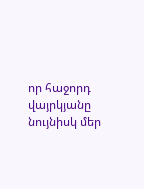որ հաջորդ վայրկյանը նույնիսկ մեր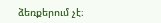ձեռքերում չէ։